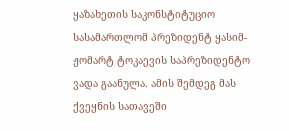ყაზახეთის საკონსტიტუციო სასამართლომ პრეზიდენტ ყასიმ-ჟომარტ ტოკაევის საპრეზიდენტო ვადა გაანულა. ამის შემდეგ მას ქვეყნის სათავეში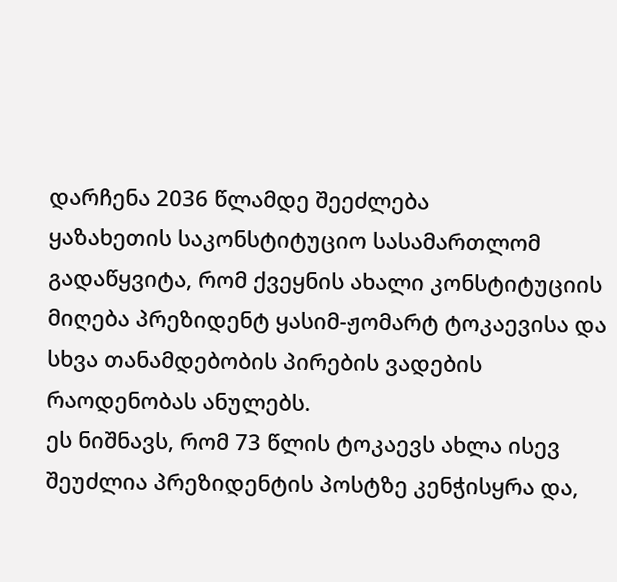დარჩენა 2036 წლამდე შეეძლება
ყაზახეთის საკონსტიტუციო სასამართლომ გადაწყვიტა, რომ ქვეყნის ახალი კონსტიტუციის მიღება პრეზიდენტ ყასიმ-ჟომარტ ტოკაევისა და სხვა თანამდებობის პირების ვადების რაოდენობას ანულებს.
ეს ნიშნავს, რომ 73 წლის ტოკაევს ახლა ისევ შეუძლია პრეზიდენტის პოსტზე კენჭისყრა და,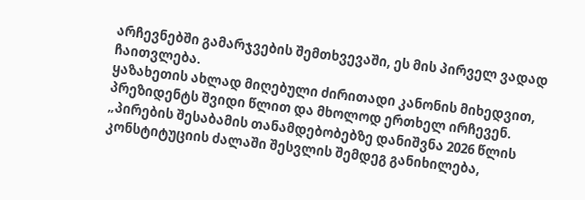არჩევნებში გამარჯვების შემთხვევაში, ეს მის პირველ ვადად ჩაითვლება.
ყაზახეთის ახლად მიღებული ძირითადი კანონის მიხედვით, პრეზიდენტს შვიდი წლით და მხოლოდ ერთხელ ირჩევენ.
„პირების შესაბამის თანამდებობებზე დანიშვნა 2026 წლის კონსტიტუციის ძალაში შესვლის შემდეგ განიხილება,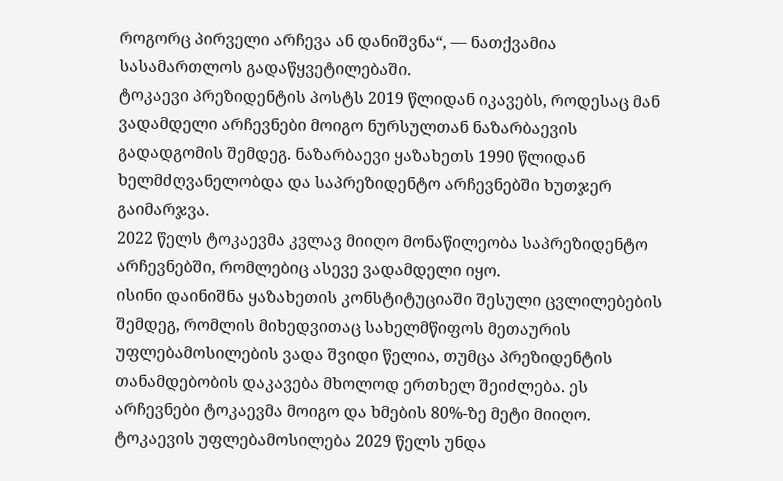როგორც პირველი არჩევა ან დანიშვნა“, — ნათქვამია სასამართლოს გადაწყვეტილებაში.
ტოკაევი პრეზიდენტის პოსტს 2019 წლიდან იკავებს, როდესაც მან ვადამდელი არჩევნები მოიგო ნურსულთან ნაზარბაევის გადადგომის შემდეგ. ნაზარბაევი ყაზახეთს 1990 წლიდან ხელმძღვანელობდა და საპრეზიდენტო არჩევნებში ხუთჯერ გაიმარჯვა.
2022 წელს ტოკაევმა კვლავ მიიღო მონაწილეობა საპრეზიდენტო არჩევნებში, რომლებიც ასევე ვადამდელი იყო.
ისინი დაინიშნა ყაზახეთის კონსტიტუციაში შესული ცვლილებების შემდეგ, რომლის მიხედვითაც სახელმწიფოს მეთაურის უფლებამოსილების ვადა შვიდი წელია, თუმცა პრეზიდენტის თანამდებობის დაკავება მხოლოდ ერთხელ შეიძლება. ეს არჩევნები ტოკაევმა მოიგო და ხმების 80%-ზე მეტი მიიღო.
ტოკაევის უფლებამოსილება 2029 წელს უნდა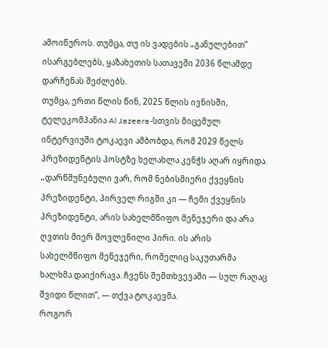ამოიწუროს. თუმცა, თუ ის ვადების „განულებით“ ისარგებლებს, ყაზახეთის სათავეში 2036 წლამდე დარჩენას შეძლებს.
თუმცა, ერთი წლის წინ, 2025 წლის ივნისში, ტელეკომპანია Al Jazeera-სთვის მიცემულ ინტერვიუში ტოკაევი ამბობდა, რომ 2029 წელს პრეზიდენტის პოსტზე ხელახლა კენჭს აღარ იყრიდა.
„დარწმუნებული ვარ, რომ ნებისმიერი ქვეყნის პრეზიდენტი, პირველ რიგში კი — ჩემი ქვეყნის პრეზიდენტი, არის სახელმწიფო მენეჯერი და არა ღვთის მიერ მოვლენილი პირი. ის არის სახელმწიფო მენეჯერი, რომელიც საკუთარმა ხალხმა დაიქირავა. ჩვენს შემთხვევაში — სულ რაღაც შვიდი წლით“, — თქვა ტოკაევმა.
როგორ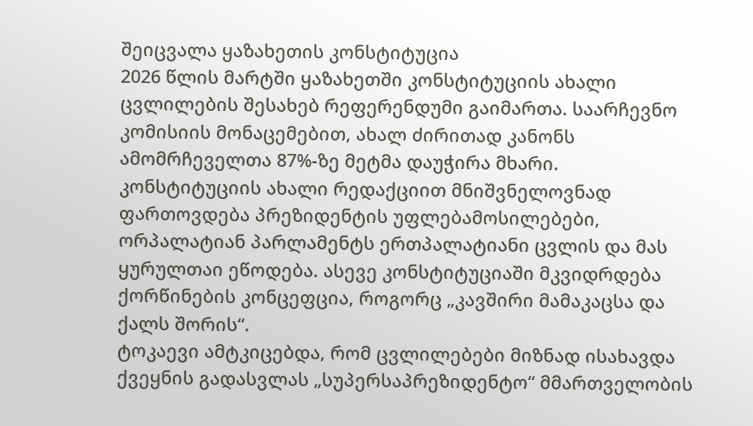შეიცვალა ყაზახეთის კონსტიტუცია
2026 წლის მარტში ყაზახეთში კონსტიტუციის ახალი ცვლილების შესახებ რეფერენდუმი გაიმართა. საარჩევნო კომისიის მონაცემებით, ახალ ძირითად კანონს ამომრჩეველთა 87%-ზე მეტმა დაუჭირა მხარი.
კონსტიტუციის ახალი რედაქციით მნიშვნელოვნად ფართოვდება პრეზიდენტის უფლებამოსილებები, ორპალატიან პარლამენტს ერთპალატიანი ცვლის და მას ყურულთაი ეწოდება. ასევე კონსტიტუციაში მკვიდრდება ქორწინების კონცეფცია, როგორც „კავშირი მამაკაცსა და ქალს შორის“.
ტოკაევი ამტკიცებდა, რომ ცვლილებები მიზნად ისახავდა ქვეყნის გადასვლას „სუპერსაპრეზიდენტო“ მმართველობის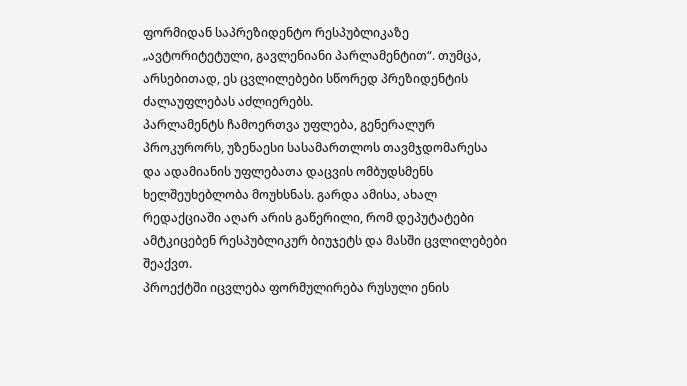ფორმიდან საპრეზიდენტო რესპუბლიკაზე „ავტორიტეტული, გავლენიანი პარლამენტით“. თუმცა, არსებითად, ეს ცვლილებები სწორედ პრეზიდენტის ძალაუფლებას აძლიერებს.
პარლამენტს ჩამოერთვა უფლება, გენერალურ პროკურორს, უზენაესი სასამართლოს თავმჯდომარესა და ადამიანის უფლებათა დაცვის ომბუდსმენს ხელშეუხებლობა მოუხსნას. გარდა ამისა, ახალ რედაქციაში აღარ არის გაწერილი, რომ დეპუტატები ამტკიცებენ რესპუბლიკურ ბიუჯეტს და მასში ცვლილებები შეაქვთ.
პროექტში იცვლება ფორმულირება რუსული ენის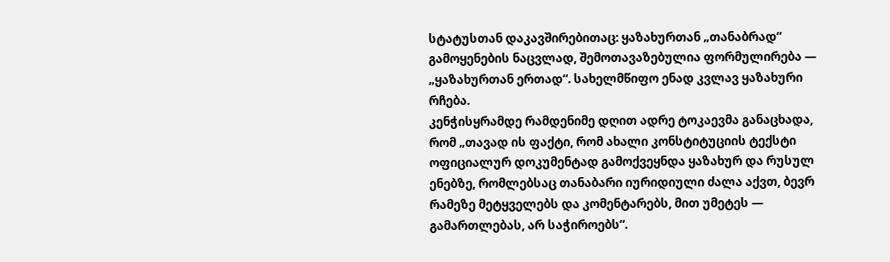სტატუსთან დაკავშირებითაც: ყაზახურთან „თანაბრად“ გამოყენების ნაცვლად, შემოთავაზებულია ფორმულირება — „ყაზახურთან ერთად“. სახელმწიფო ენად კვლავ ყაზახური რჩება.
კენჭისყრამდე რამდენიმე დღით ადრე ტოკაევმა განაცხადა, რომ „თავად ის ფაქტი, რომ ახალი კონსტიტუციის ტექსტი ოფიციალურ დოკუმენტად გამოქვეყნდა ყაზახურ და რუსულ ენებზე, რომლებსაც თანაბარი იურიდიული ძალა აქვთ, ბევრ რამეზე მეტყველებს და კომენტარებს, მით უმეტეს — გამართლებას, არ საჭიროებს“.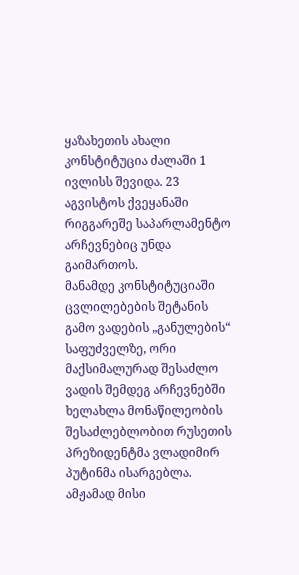ყაზახეთის ახალი კონსტიტუცია ძალაში 1 ივლისს შევიდა. 23 აგვისტოს ქვეყანაში რიგგარეშე საპარლამენტო არჩევნებიც უნდა გაიმართოს.
მანამდე კონსტიტუციაში ცვლილებების შეტანის გამო ვადების „განულების“ საფუძველზე, ორი მაქსიმალურად შესაძლო ვადის შემდეგ არჩევნებში ხელახლა მონაწილეობის შესაძლებლობით რუსეთის პრეზიდენტმა ვლადიმირ პუტინმა ისარგებლა. ამჟამად მისი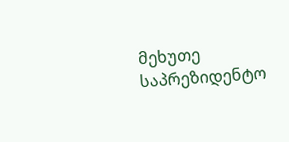მეხუთე საპრეზიდენტო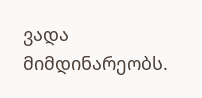ვადა მიმდინარეობს.